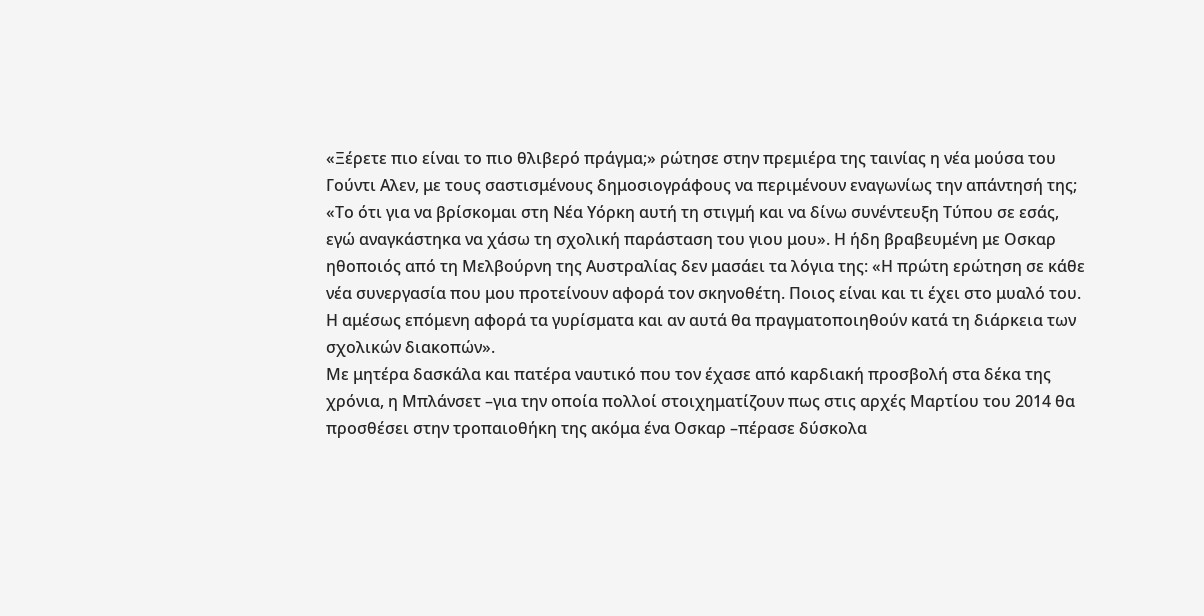«Ξέρετε πιο είναι το πιο θλιβερό πράγμα;» ρώτησε στην πρεμιέρα της ταινίας η νέα μούσα του Γούντι Αλεν, με τους σαστισμένους δημοσιογράφους να περιμένουν εναγωνίως την απάντησή της; «Το ότι για να βρίσκομαι στη Νέα Υόρκη αυτή τη στιγμή και να δίνω συνέντευξη Τύπου σε εσάς, εγώ αναγκάστηκα να χάσω τη σχολική παράσταση του γιου μου». Η ήδη βραβευμένη με Οσκαρ ηθοποιός από τη Μελβούρνη της Αυστραλίας δεν μασάει τα λόγια της: «Η πρώτη ερώτηση σε κάθε νέα συνεργασία που μου προτείνουν αφορά τον σκηνοθέτη. Ποιος είναι και τι έχει στο μυαλό του. Η αμέσως επόμενη αφορά τα γυρίσματα και αν αυτά θα πραγματοποιηθούν κατά τη διάρκεια των σχολικών διακοπών».
Με μητέρα δασκάλα και πατέρα ναυτικό που τον έχασε από καρδιακή προσβολή στα δέκα της χρόνια, η Μπλάνσετ –για την οποία πολλοί στοιχηματίζουν πως στις αρχές Μαρτίου του 2014 θα προσθέσει στην τροπαιοθήκη της ακόμα ένα Οσκαρ –πέρασε δύσκολα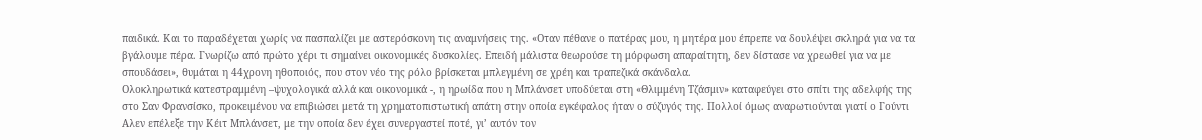παιδικά. Και το παραδέχεται χωρίς να πασπαλίζει με αστερόσκονη τις αναμνήσεις της. «Οταν πέθανε ο πατέρας μου, η μητέρα μου έπρεπε να δουλέψει σκληρά για να τα βγάλουμε πέρα. Γνωρίζω από πρώτο χέρι τι σημαίνει οικονομικές δυσκολίες. Επειδή μάλιστα θεωρούσε τη μόρφωση απαραίτητη, δεν δίστασε να χρεωθεί για να με σπουδάσει», θυμάται η 44χρονη ηθοποιός, που στον νέο της ρόλο βρίσκεται μπλεγμένη σε χρέη και τραπεζικά σκάνδαλα.
Ολοκληρωτικά κατεστραμμένη –ψυχολογικά αλλά και οικονομικά -, η ηρωίδα που η Μπλάνσετ υποδύεται στη «Θλιμμένη Τζάσμιν» καταφεύγει στο σπίτι της αδελφής της στο Σαν Φρανσίσκο, προκειμένου να επιβιώσει μετά τη χρηματοπιστωτική απάτη στην οποία εγκέφαλος ήταν ο σύζυγός της. Πολλοί όμως αναρωτιούνται γιατί ο Γούντι Αλεν επέλεξε την Κέιτ Μπλάνσετ, με την οποία δεν έχει συνεργαστεί ποτέ, γι’ αυτόν τον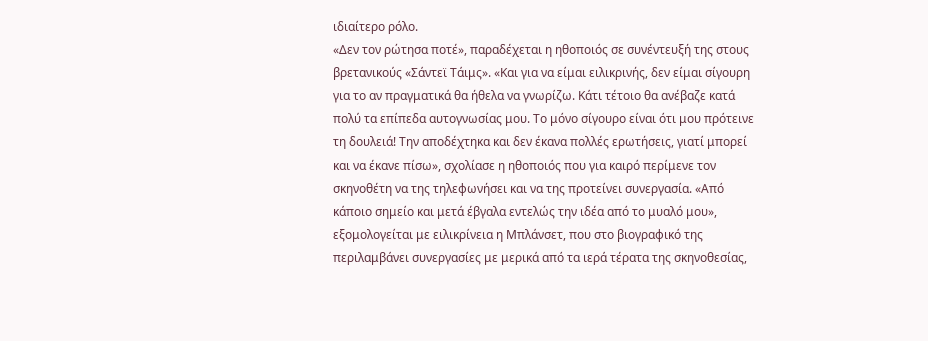ιδιαίτερο ρόλο.
«Δεν τον ρώτησα ποτέ», παραδέχεται η ηθοποιός σε συνέντευξή της στους βρετανικούς «Σάντεϊ Τάιμς». «Και για να είμαι ειλικρινής, δεν είμαι σίγουρη για το αν πραγματικά θα ήθελα να γνωρίζω. Κάτι τέτοιο θα ανέβαζε κατά πολύ τα επίπεδα αυτογνωσίας μου. Το μόνο σίγουρο είναι ότι μου πρότεινε τη δουλειά! Την αποδέχτηκα και δεν έκανα πολλές ερωτήσεις, γιατί μπορεί και να έκανε πίσω», σχολίασε η ηθοποιός που για καιρό περίμενε τον σκηνοθέτη να της τηλεφωνήσει και να της προτείνει συνεργασία. «Από κάποιο σημείο και μετά έβγαλα εντελώς την ιδέα από το μυαλό μου», εξομολογείται με ειλικρίνεια η Μπλάνσετ, που στο βιογραφικό της περιλαμβάνει συνεργασίες με μερικά από τα ιερά τέρατα της σκηνοθεσίας,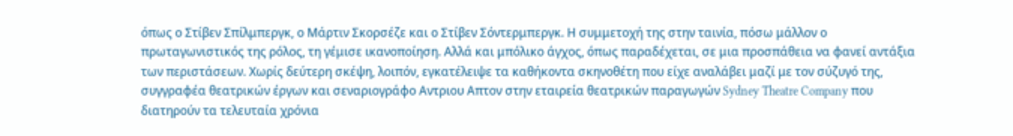όπως ο Στίβεν Σπίλμπεργκ, ο Μάρτιν Σκορσέζε και ο Στίβεν Σόντερμπεργκ. Η συμμετοχή της στην ταινία, πόσω μάλλον ο πρωταγωνιστικός της ρόλος, τη γέμισε ικανοποίηση. Αλλά και μπόλικο άγχος, όπως παραδέχεται, σε μια προσπάθεια να φανεί αντάξια των περιστάσεων. Χωρίς δεύτερη σκέψη, λοιπόν, εγκατέλειψε τα καθήκοντα σκηνοθέτη που είχε αναλάβει μαζί με τον σύζυγό της, συγγραφέα θεατρικών έργων και σεναριογράφο Αντριου Απτον στην εταιρεία θεατρικών παραγωγών Sydney Theatre Company που διατηρούν τα τελευταία χρόνια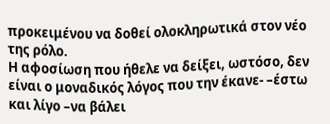προκειμένου να δοθεί ολοκληρωτικά στον νέο της ρόλο.
Η αφοσίωση που ήθελε να δείξει, ωστόσο, δεν είναι ο μοναδικός λόγος που την έκανε- –έστω και λίγο –να βάλει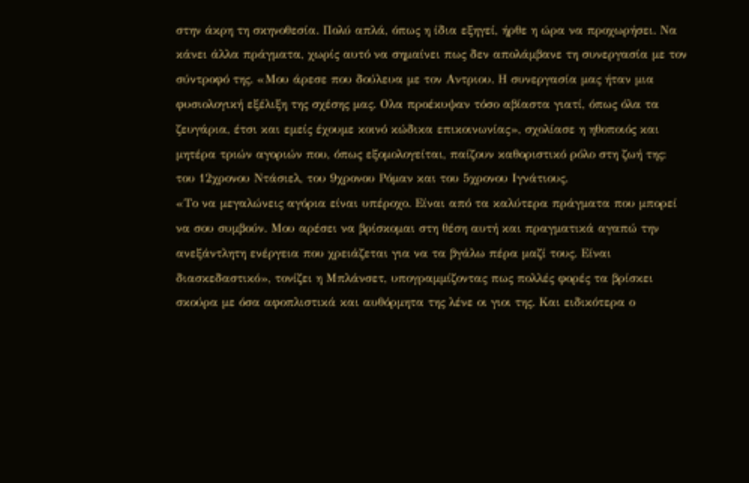στην άκρη τη σκηνοθεσία. Πολύ απλά, όπως η ίδια εξηγεί, ήρθε η ώρα να προχωρήσει. Να κάνει άλλα πράγματα, χωρίς αυτό να σημαίνει πως δεν απολάμβανε τη συνεργασία με τον σύντροφό της. «Μου άρεσε που δούλευα με τον Αντριου. Η συνεργασία μας ήταν μια φυσιολογική εξέλιξη της σχέσης μας. Ολα προέκυψαν τόσο αβίαστα γιατί, όπως όλα τα ζευγάρια, έτσι και εμείς έχουμε κοινό κώδικα επικοινωνίας», σχολίασε η ηθοποιός και μητέρα τριών αγοριών που, όπως εξομολογείται, παίζουν καθοριστικό ρόλο στη ζωή της: του 12χρονου Ντάσιελ, του 9χρονου Ρόμαν και του 5χρονου Ιγνάτιους.
«Το να μεγαλώνεις αγόρια είναι υπέροχο. Είναι από τα καλύτερα πράγματα που μπορεί να σου συμβούν. Μου αρέσει να βρίσκομαι στη θέση αυτή και πραγματικά αγαπώ την ανεξάντλητη ενέργεια που χρειάζεται για να τα βγάλω πέρα μαζί τους. Είναι διασκεδαστικό», τονίζει η Μπλάνσετ, υπογραμμίζοντας πως πολλές φορές τα βρίσκει σκούρα με όσα αφοπλιστικά και αυθόρμητα της λένε οι γιοι της. Και ειδικότερα ο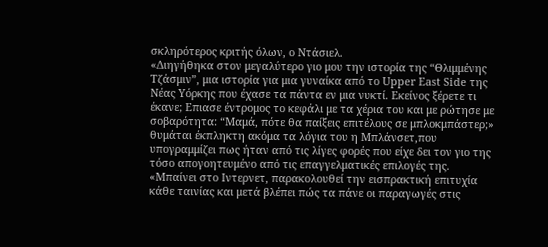σκληρότερος κριτής όλων, ο Ντάσιελ.
«Διηγήθηκα στον μεγαλύτερο γιο μου την ιστορία της “Θλιμμένης Τζάσμιν”, μια ιστορία για μια γυναίκα από το Upper East Side της Νέας Υόρκης που έχασε τα πάντα εν μια νυκτί. Εκείνος ξέρετε τι έκανε; Επιασε έντρομος το κεφάλι με τα χέρια του και με ρώτησε με σοβαρότητα: “Μαμά, πότε θα παίξεις επιτέλους σε μπλοκμπάστερ;» θυμάται έκπληκτη ακόμα τα λόγια του η Μπλάνσετ,που υπογραμμίζει πως ήταν από τις λίγες φορές που είχε δει τον γιο της τόσο απογοητευμένο από τις επαγγελματικές επιλογές της.
«Μπαίνει στο Ιντερνετ, παρακολουθεί την εισπρακτική επιτυχία κάθε ταινίας και μετά βλέπει πώς τα πάνε οι παραγωγές στις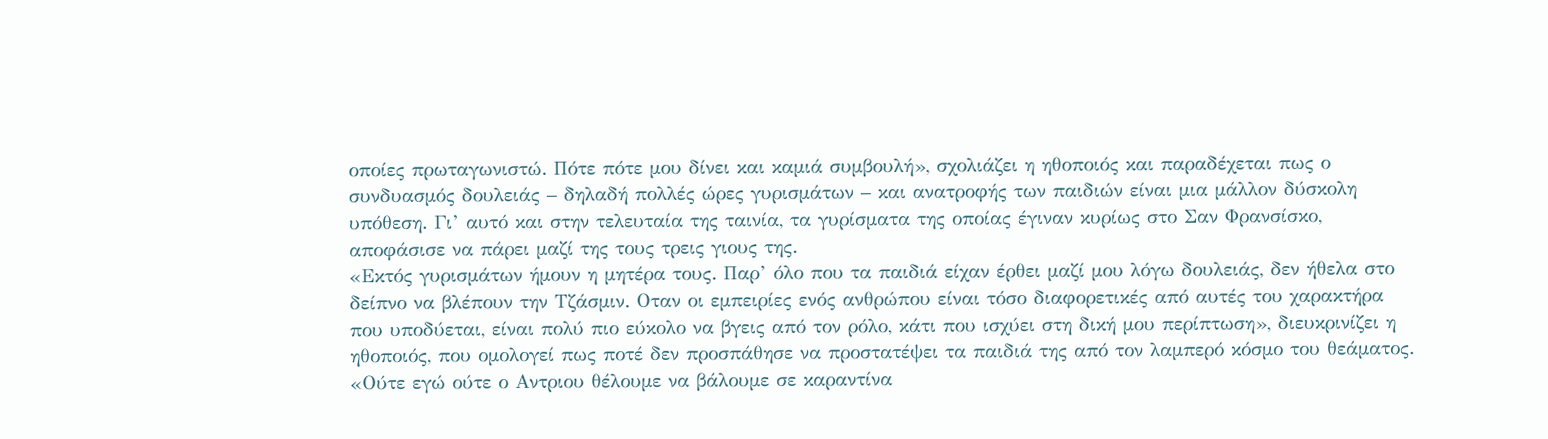οποίες πρωταγωνιστώ. Πότε πότε μου δίνει και καμιά συμβουλή», σχολιάζει η ηθοποιός και παραδέχεται πως ο συνδυασμός δουλειάς – δηλαδή πολλές ώρες γυρισμάτων – και ανατροφής των παιδιών είναι μια μάλλον δύσκολη υπόθεση. Γι’ αυτό και στην τελευταία της ταινία, τα γυρίσματα της οποίας έγιναν κυρίως στο Σαν Φρανσίσκο, αποφάσισε να πάρει μαζί της τους τρεις γιους της.
«Εκτός γυρισμάτων ήμουν η μητέρα τους. Παρ’ όλο που τα παιδιά είχαν έρθει μαζί μου λόγω δουλειάς, δεν ήθελα στο δείπνο να βλέπουν την Τζάσμιν. Οταν οι εμπειρίες ενός ανθρώπου είναι τόσο διαφορετικές από αυτές του χαρακτήρα που υποδύεται, είναι πολύ πιο εύκολο να βγεις από τον ρόλο, κάτι που ισχύει στη δική μου περίπτωση», διευκρινίζει η ηθοποιός, που ομολογεί πως ποτέ δεν προσπάθησε να προστατέψει τα παιδιά της από τον λαμπερό κόσμο του θεάματος.
«Ούτε εγώ ούτε ο Αντριου θέλουμε να βάλουμε σε καραντίνα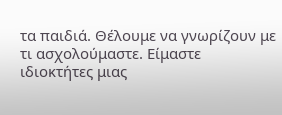τα παιδιά. Θέλουμε να γνωρίζουν με τι ασχολούμαστε. Είμαστε ιδιοκτήτες μιας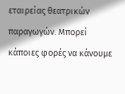εταιρείας θεατρικών παραγωγών. Μπορεί κάποιες φορές να κάνουμε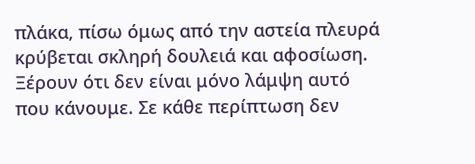πλάκα, πίσω όμως από την αστεία πλευρά κρύβεται σκληρή δουλειά και αφοσίωση. Ξέρουν ότι δεν είναι μόνο λάμψη αυτό που κάνουμε. Σε κάθε περίπτωση δεν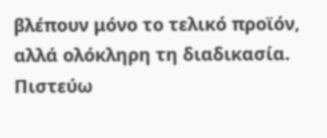βλέπουν μόνο το τελικό προϊόν, αλλά ολόκληρη τη διαδικασία. Πιστεύω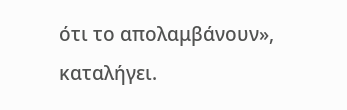ότι το απολαμβάνουν», καταλήγει.